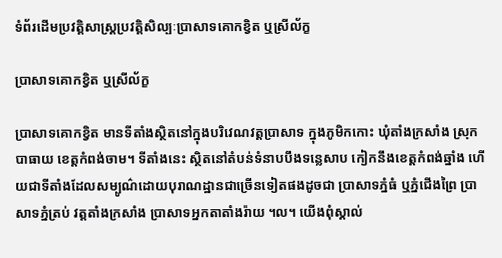ទំព័រដើមប្រវត្តិសាស្ត្រប្រវត្តិសិល្បៈប្រាសាទគោកខ្វិត ឬស្រីល័ក្ខ

ប្រាសាទគោកខ្វិត ឬស្រីល័ក្ខ

ប្រាសាទគោកខ្វិត មានទីតាំងស្ថិតនៅក្នុងបរិវេណវត្តប្រាសាទ ក្នុងភូមិកកោះ ឃុំតាំងក្រសាំង ស្រុកបាធាយ ខេត្តកំពង់ចាម។ ទីតាំងនេះ ស្ថិតនៅតំបន់ទំនាបបឹងទន្លេសាប កៀកនឹងខេត្តកំពង់ឆ្នាំង ហើយជាទីតាំងដែលសម្បូណ៌ដោយបុរាណដ្ឋានជាច្រើនទៀតផងដូចជា ប្រាសាទភ្នំធំ ឬភ្នំជើងព្រៃ ប្រាសាទភ្នំត្រប់ វត្តតាំងក្រសាំង ប្រាសាទអ្នកតាតាំងរ៉ាយ ។ល។ យើងពុំស្គាល់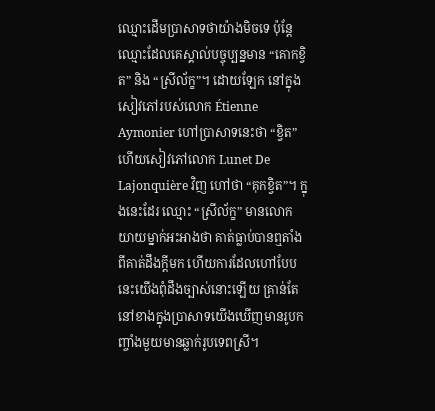ឈ្មោះដើមប្រាសាទថាយ៉ាងមិចទេ ប៉ុន្តែឈ្មោះដែលគេស្គាល់បច្ចុប្បន្នមាន “គោកខ្វិត” និង “ស្រីល័ក្ខ”។ ដោយឡែក នៅក្នុងសៀវភៅរបស់លោក Étienne Aymonier ហៅប្រាសាទនេះថា “ខ្វិត” ហើយសៀវភៅលោក Lunet De Lajonquière វិញ ហៅថា “គុកខ្វិត”។ ក្នុងនេះដែរ ឈ្មោះ “ស្រីល័ក្ខ” មានលោកយាយម្នាក់អះអាងថា គាត់ធ្លាប់បានឮតាំងពីគាត់ដឹងក្តីមក ហើយការដែលហៅបែបនេះយើងពុំដឹងច្បាស់នោះឡើយ គ្រាន់តែនៅខាងក្នុងប្រាសាទយើងឃើញមានរូបកញ្ចាំងមួយមានឆ្លាក់រូបទេពស្រី។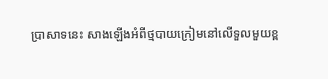ប្រាសាទនេះ សាងឡើងអំពីថ្មបាយក្រៀមនៅលើទួលមួយខ្ព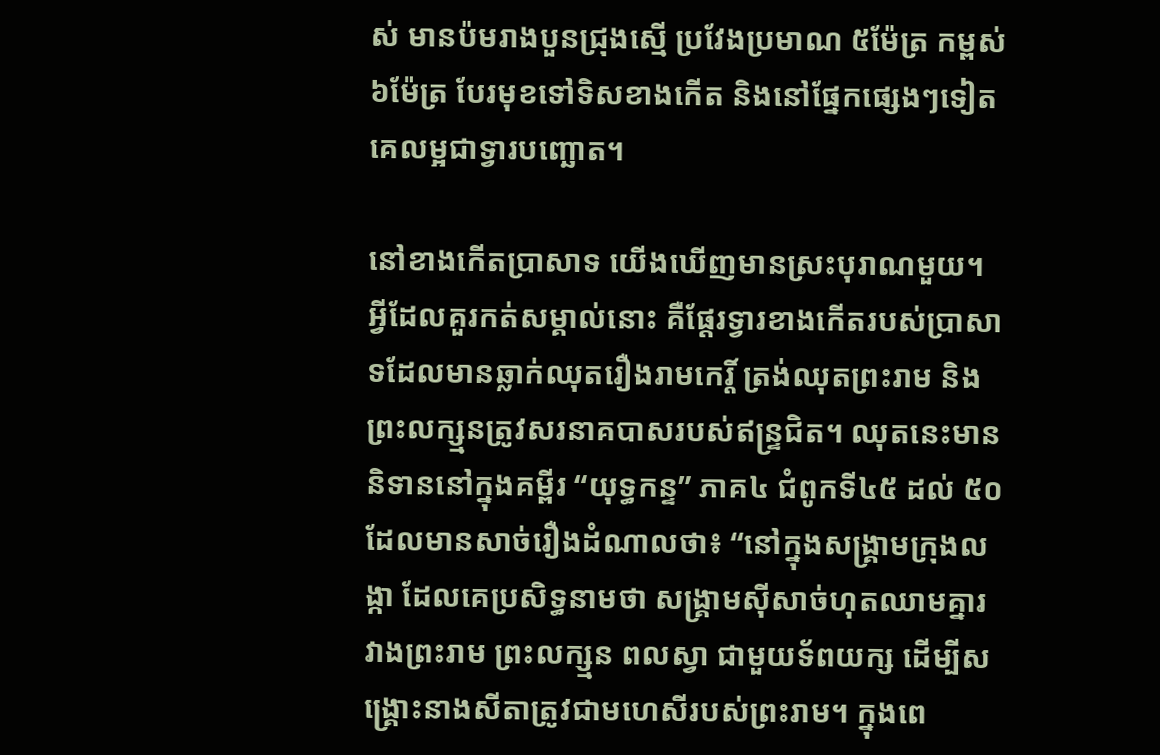ស់ មានប៉មរាងបួនជ្រុងស្មើ ប្រវែងប្រមាណ ៥ម៉ែត្រ កម្ពស់ ៦ម៉ែត្រ បែរមុខទៅទិសខាងកើត និងនៅផ្នែកផ្សេងៗទៀតគេលម្អជាទ្វារបញ្ឆោត។

នៅខាងកើតប្រាសាទ យើងឃើញមានស្រះបុរាណមួយ។ អ្វីដែលគួរកត់សម្គាល់នោះ គឺផ្តែរទ្វារខាងកើតរបស់ប្រាសាទដែលមានឆ្លាក់ឈុតរឿងរាមកេរ្តិ៍ ត្រង់ឈុតព្រះរាម និងព្រះលក្ស្មនត្រូវសរនាគបាសរបស់ឥន្រ្ទជិត។ ឈុតនេះមាននិទាននៅក្នុងគម្ពីរ “យុទ្ធកន្ទ” ភាគ៤ ជំពូកទី៤៥ ដល់ ៥០ ដែលមានសាច់រឿងដំណាលថា៖ “នៅក្នុងសង្រ្គាមក្រុងលង្កា ដែលគេប្រសិទ្ធនាមថា សង្រ្គាមស៊ីសាច់ហុតឈាមគ្នារវាងព្រះរាម ព្រះលក្ស្មន ពលស្វា ជាមួយទ័ពយក្ស ដើម្បីសង្រ្គោះនាងសីតាត្រូវជាមហេសីរបស់ព្រះរាម។ ក្នុងពេ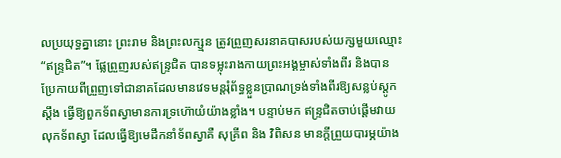លប្រយុទ្ធគ្នានោះ ព្រះរាម និងព្រះលក្ស្មន ត្រូវព្រួញសរនាគបាសរបស់យក្សមួយឈ្មោះ “ឥន្រ្ទជិត”។ ផ្លែព្រួញរបស់ឥន្រ្ទជិត បានទម្លុះរាងកាយព្រះអង្គម្ចាស់ទាំងពីរ និងបានប្រែកាយពីព្រួញទៅជានាគដែលមានវេទមន្តរុំព័ទ្ធខ្លួនប្រាណទ្រង់ទាំងពីរឱ្យសន្លប់ស្តូកស្តឹង ធ្វើឱ្យពួកទ័ពស្វាមានការទ្រហ៊ោយំយ៉ាងខ្លាំង។ បន្ទាប់មក ឥន្រ្ទជិតចាប់ផ្តើមវាយលុកទ័ពស្វា ដែលធ្វើឱ្យមេដឹកនាំទ័ពស្វាគឺ សុគ្រីព និង វិពិសន មានក្តីព្រួយបារម្ភយ៉ាង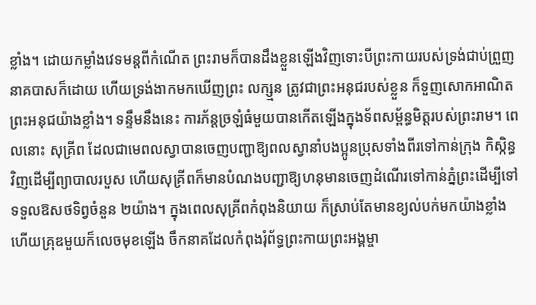ខ្លាំង។ ដោយកម្លាំងវេទមន្តពីកំណើត ព្រះរាមក៏បានដឹងខ្លួនឡើងវិញទោះបីព្រះកាយរបស់ទ្រង់ជាប់ព្រួញនាគបាសក៏ដោយ ហើយទ្រង់ងាកមកឃើញព្រះ លក្ស្មន ត្រូវជាព្រះអនុជរបស់ខ្លួន ក៏ទួញសោកអាណិតព្រះអនុជយ៉ាងខ្លាំង។ ទន្ទឹមនឹងនេះ ការភ័ន្តច្រឡំធំមួយបានកើតឡើងក្នុងទ័ពសម្ព័ន្ធមិត្តរបស់ព្រះរាម។ ពេលនោះ សុគ្រីព ដែលជាមេពលស្វាបានចេញបញ្ជាឱ្យពលស្វានាំបងប្អូនប្រុសទាំងពីរទៅកាន់ក្រុង កិស្កិន្ធ វិញដើម្បីព្យាបាលរបួស ហើយសុគ្រីពក៏មានបំណងបញ្ជាឱ្យហនុមានចេញដំណើរទៅកាន់ភ្នំព្រះដើម្បីទៅទទួលឱសថទិព្វចំនួន ២យ៉ាង។ ក្នុងពេលសុគ្រីពកំពុងនិយាយ ក៏ស្រាប់តែមានខ្យល់បក់មកយ៉ាងខ្លាំងហើយគ្រុឌមួយក៏លេចមុខឡើង ចឹកនាគដែលកំពុងរុំព័ទ្ធព្រះកាយព្រះអង្គម្ចា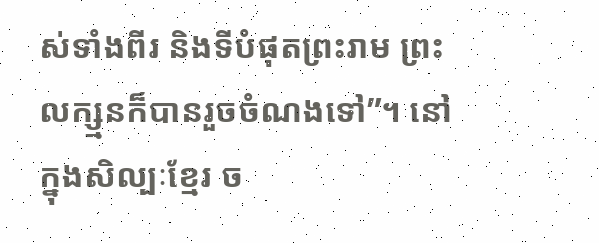ស់ទាំងពីរ និងទីបំផុតព្រះរាម ព្រះលក្ស្មនក៏បានរួចចំណងទៅ”។ នៅក្នុងសិល្បៈខ្មែរ ច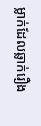ម្លាក់ដែលឆ្លាក់រឿង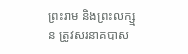ព្រះរាម និងព្រះលក្ស្មន ត្រូវសរនាគបាស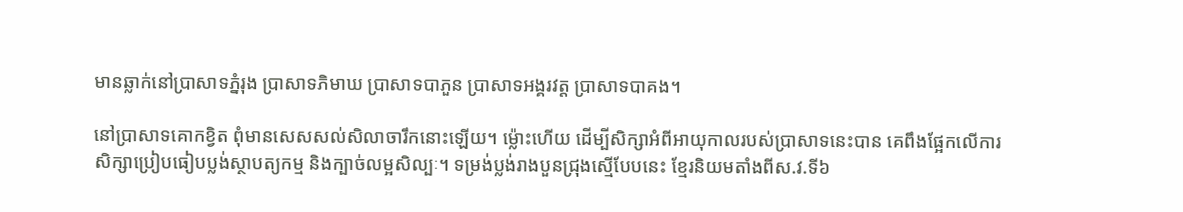មានឆ្លាក់នៅប្រាសាទភ្នំរុង ប្រាសាទភិមាឃ ប្រាសាទបាភួន ប្រាសាទអង្គរវត្ត ប្រាសាទបាគង។

នៅប្រាសាទគោកខ្វិត ពុំមានសេសសល់សិលាចារឹកនោះឡើយ។ ម្ល៉ោះហើយ ដើម្បីសិក្សាអំពីអាយុកាលរបស់ប្រាសាទនេះបាន គេពឹងផ្អែកលើការសិក្សាប្រៀបធៀបប្លង់ស្ថាបត្យកម្ម និងក្បាច់លម្អសិល្បៈ។ ទម្រង់ប្លង់រាងបួនជ្រុងស្មើបែបនេះ ខ្មែរនិយមតាំងពីស.វ.ទី៦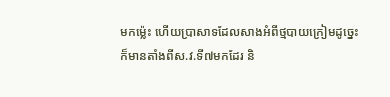មកម្ល៉េះ ហើយប្រាសាទដែលសាងអំពីថ្មបាយក្រៀមដូច្នេះ ក៏មានតាំងពីស.វ.ទី៧មកដែរ និ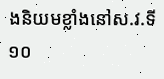ងនិយមខ្លាំងនៅស.វ.ទី១០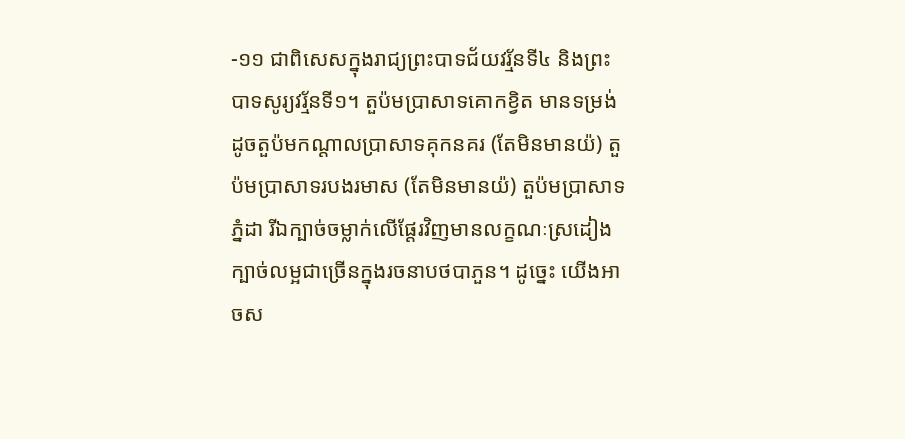-១១ ជាពិសេសក្នុងរាជ្យព្រះបាទជ័យវរ្ម័នទី៤ និងព្រះបាទសូរ្យវរ្ម័នទី១។ តួប៉មប្រាសាទគោកខ្វិត មានទម្រង់ដូចតួប៉មកណ្តាលប្រាសាទគុកនគរ (តែមិនមានយ៉) តួប៉មប្រាសាទរបងរមាស (តែមិនមានយ៉) តួប៉មប្រាសាទភ្នំដា រីឯក្បាច់ចម្លាក់លើផ្តែរវិញមានលក្ខណៈស្រដៀងក្បាច់លម្អជាច្រើនក្នុងរចនាបថបាភួន។ ដូច្នេះ យើងអាចស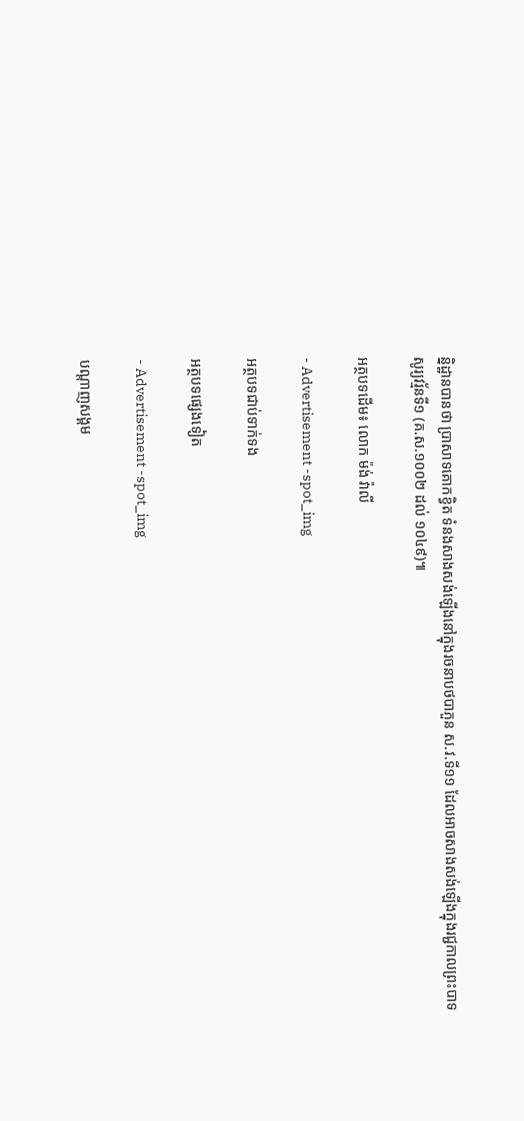ន្និដ្ឋានបានថា ប្រាសាទគោកខ្វិត ទំនងសាងសង់ឡើងនៅក្នុងរចនាបថបាភួន ស.វ.ទី១១ ដែលអាចសាងសង់ឡើងក្នុងរជ្ជកាលព្រះបាទសូរ្យវរ្ម័នទី១ (គ.ស.១០០២ ដល់ ១០៤៩)៕

អត្ថបទដើម៖ លោក ម៉ង់ វ៉ាលី

- Advertisement -spot_img

អត្ថបទជាប់ទាក់ទង

អត្ថបទផ្សេងទៀត

- Advertisement -spot_img

បណ្ដាញសង្គម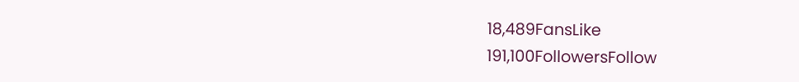18,489FansLike
191,100FollowersFollow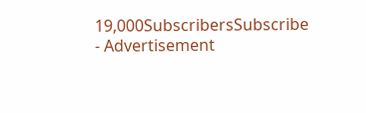19,000SubscribersSubscribe
- Advertisement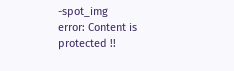-spot_img
error: Content is protected !!